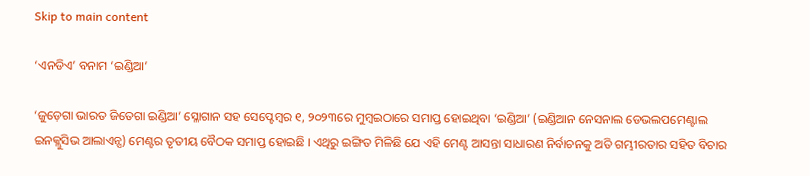Skip to main content

‘ଏନଡିଏ’ ବନାମ ‘ଇଣ୍ଡିଆ’

‘ଜୁଡ଼େଗା ଭାରତ ଜିତେଗା ଇଣ୍ଡିଆ’ ସ୍ଳୋଗାନ ସହ ସେପ୍ଟେମ୍ୱର ୧, ୨୦୨୩ରେ ମୁମ୍ୱଇଠାରେ ସମାପ୍ତ ହୋଇଥିବା ‘ଇଣ୍ଡିଆ’ (ଇଣ୍ଡିଆନ ନେସନାଲ ଡେଭଲପମେଣ୍ଟାଲ ଇନକ୍ଲୁସିଭ ଆଲାଏନ୍ସ) ମେଣ୍ଟର ତୃତୀୟ ବୈଠକ ସମାପ୍ତ ହୋଇଛି । ଏଥିରୁ ଇଙ୍ଗିତ ମିଳିଛି ଯେ ଏହି ମେଣ୍ଟ ଆସନ୍ତା ସାଧାରଣ ନିର୍ବାଚନକୁ ଅତି ଗମ୍ଭୀରତାର ସହିତ ବିଚାର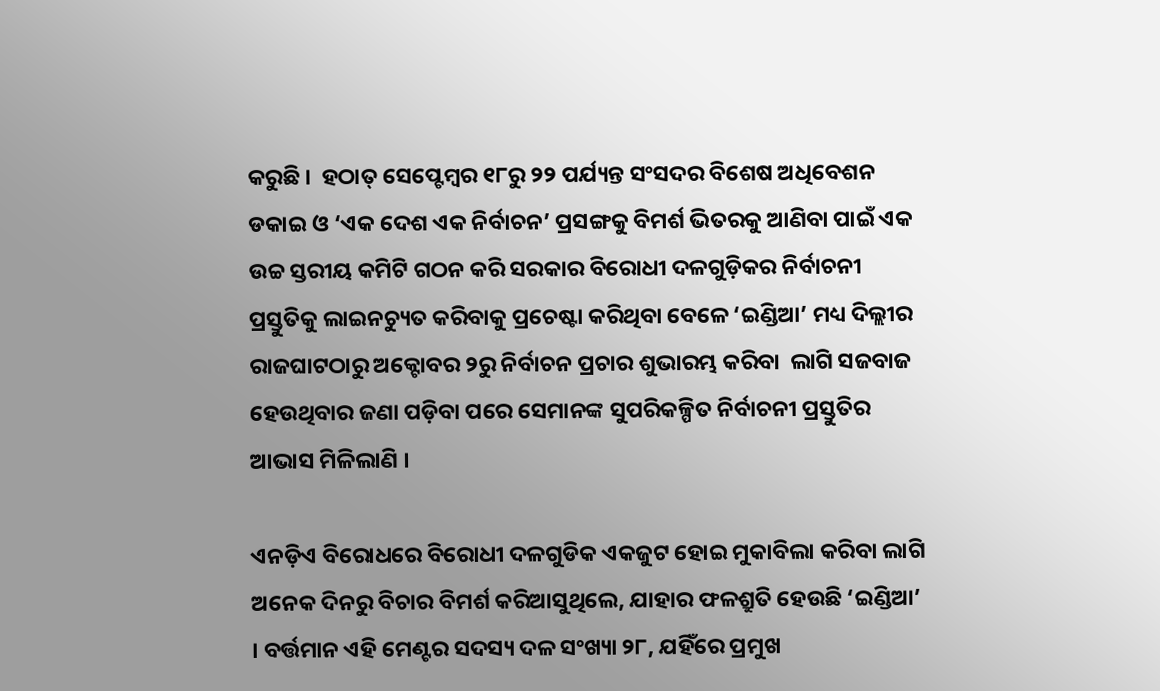କରୁଛି ।  ହଠାତ୍ ସେପ୍ଟେମ୍ୱର ୧୮ରୁ ୨୨ ପର୍ଯ୍ୟନ୍ତ ସଂସଦର ବିଶେଷ ଅଧିବେଶନ ଡକାଇ ଓ ‘ଏକ ଦେଶ ଏକ ନିର୍ବାଚନ’ ପ୍ରସଙ୍ଗକୁ ବିମର୍ଶ ଭିତରକୁ ଆଣିବା ପାଇଁ ଏକ ଉଚ୍ଚ ସ୍ତରୀୟ କମିଟି ଗଠନ କରି ସରକାର ବିରୋଧୀ ଦଳଗୁଡ଼ିକର ନିର୍ବାଚନୀ ପ୍ରସ୍ତୁତିକୁ ଲାଇନଚ୍ୟୁତ କରିବାକୁ ପ୍ରଚେଷ୍ଟା କରିଥିବା ବେଳେ ‘ଇଣ୍ଡିଆ’ ମଧ୍ୟ ଦିଲ୍ଲୀର ରାଜଘାଟଠାରୁ ଅକ୍ଟୋବର ୨ରୁ ନିର୍ବାଚନ ପ୍ରଚାର ଶୁଭାରମ୍ଭ କରିବା  ଲାଗି ସଜବାଜ ହେଉଥିବାର ଜଣା ପଡ଼ିବା ପରେ ସେମାନଙ୍କ ସୁପରିକଳ୍ପିତ ନିର୍ବାଚନୀ ପ୍ରସ୍ତୁତିର ଆଭାସ ମିଳିଲାଣି ।

ଏନଡ଼ିଏ ବିରୋଧରେ ବିରୋଧୀ ଦଳଗୁଡିକ ଏକଜୁଟ ହୋଇ ମୁକାବିଲା କରିବା ଲାଗି ଅନେକ ଦିନରୁ ବିଚାର ବିମର୍ଶ କରିଆସୁଥିଲେ, ଯାହାର ଫଳଶ୍ରୁତି ହେଉଛି ‘ଇଣ୍ଡିଆ’ । ବର୍ତ୍ତମାନ ଏହି ମେଣ୍ଟର ସଦସ୍ୟ ଦଳ ସଂଖ୍ୟା ୨୮, ଯହିଁରେ ପ୍ରମୁଖ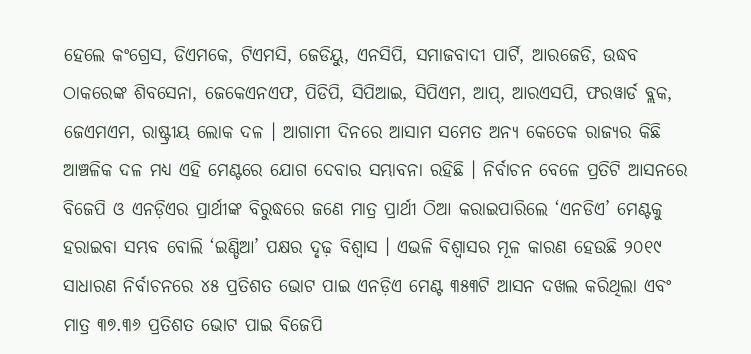ହେଲେ କଂଗ୍ରେସ, ଡିଏମକେ, ଟିଏମସି, ଜେଡିୟୁ, ଏନସିପି, ସମାଜବାଦୀ ପାର୍ଟି, ଆରଜେଡି, ଉଦ୍ଧବ ଠାକରେଙ୍କ ଶିବସେନା, ଜେକେଏନଏଫ, ପିଡିପି, ସିପିଆଇ, ସିପିଏମ, ଆପ୍, ଆରଏସପି, ଫରୱାର୍ଡ ବ୍ଲକ, ଜେଏମଏମ, ରାଷ୍ଟ୍ରୀୟ ଲୋକ ଦଳ । ଆଗାମୀ ଦିନରେ ଆସାମ ସମେତ ଅନ୍ୟ କେତେକ ରାଜ୍ୟର କିଛି ଆଞ୍ଚଳିକ ଦଳ ମଧ୍ୟ ଏହି ମେଣ୍ଟରେ ଯୋଗ ଦେବାର ସମ୍ଭାବନା ରହିଛି । ନିର୍ବାଚନ ବେଳେ ପ୍ରତିଟି ଆସନରେ ବିଜେପି ଓ ଏନଡ଼ିଏର ପ୍ରାର୍ଥୀଙ୍କ ବିରୁଦ୍ଧରେ ଜଣେ ମାତ୍ର ପ୍ରାର୍ଥୀ ଠିଆ କରାଇପାରିଲେ ‘ଏନଡିଏ’ ମେଣ୍ଟକୁ ହରାଇବା ସମ୍ଭବ ବୋଲି ‘ଇଣ୍ଡିଆ’ ପକ୍ଷର ଦୃଢ଼ ବିଶ୍ୱାସ । ଏଭଳି ବିଶ୍ୱାସର ମୂଳ କାରଣ ହେଉଛି ୨୦୧୯ ସାଧାରଣ ନିର୍ବାଚନରେ ୪୫ ପ୍ରତିଶତ ଭୋଟ ପାଇ ଏନଡ଼ିଏ ମେଣ୍ଟ ୩୫୩ଟି ଆସନ ଦଖଲ କରିଥିଲା ଏବଂ ମାତ୍ର ୩୭.୩୬ ପ୍ରତିଶତ ଭୋଟ ପାଇ ବିଜେପି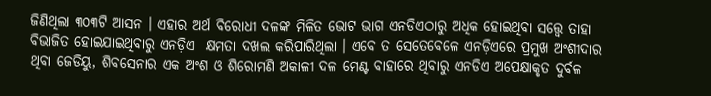ଜିଣିଥିଲା ୩୦୩ଟି ଆସନ । ଏହାର ଅର୍ଥ ବିରୋଧୀ ଦଳଙ୍କ ମିଳିତ ଭୋଟ ଭାଗ ଏନଡିଏଠାରୁ ଅଧିକ ହୋଇଥିବା ସତ୍ତ୍ୱେ ତାହା ବିଭାଜିତ ହୋଇଯାଇଥିବାରୁ ଏନଡ଼ିଏ  କ୍ଷମତା ଦଖଲ କରିପାରିଥିଲା । ଏବେ ତ ସେତେବେଳେ ଏନଡ଼ିଏରେ ପ୍ରମୁଖ ଅଂଶୀଦାର ଥିବା ଜେଡିୟୁ, ଶିବସେନାର ଏକ ଅଂଶ ଓ ଶିରୋମଣି ଅକାଳୀ ଦଳ ମେଣ୍ଟ ବାହାରେ ଥିବାରୁ ଏନଡିଏ ଅପେକ୍ଷାକୃତ ଦୁର୍ବଳ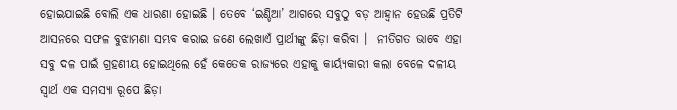ହୋଇଯାଇଛି ବୋଲି ଏକ ଧାରଣା ହୋଇଛି । ତେବେ ‘ଇଣ୍ଡିଆ’ ଆଗରେ ସବୁଠୁ ବଡ଼ ଆହ୍ୱାନ ହେଉଛି ପ୍ରତିଟି ଆସନରେ ସଫଳ ବୁଝାମଣା ସମ୍ଭବ କରାଇ ଜଣେ ଲେଖାଏଁ ପ୍ରାର୍ଥୀଙ୍କୁ ଛିଡ଼ା କରିବା ।  ନୀତିଗତ ଭାବେ ଏହା ସବୁ ଦଳ ପାଇଁ ଗ୍ରହଣୀୟ ହୋଇଥିଲେ ହେଁ କେତେକ ରାଜ୍ୟରେ ଏହାକୁ କାର୍ୟ୍ୟକାରୀ କଲା ବେଳେ ଦଳୀୟ ସ୍ୱାର୍ଥ ଏକ ସମସ୍ୟା ରୂପେ ଛିଡ଼ା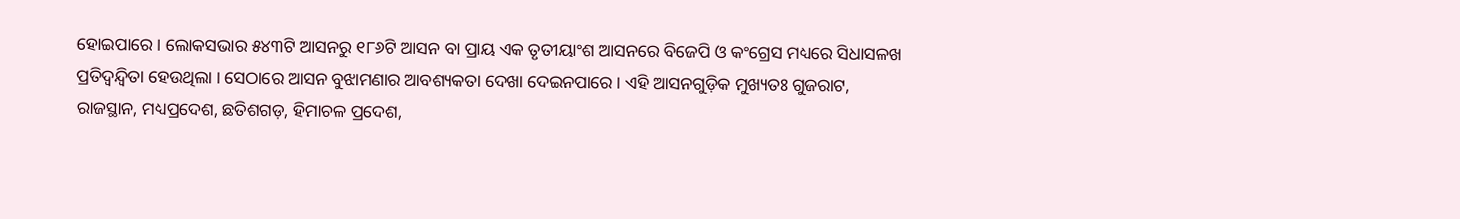ହୋଇପାରେ । ଲୋକସଭାର ୫୪୩ଟି ଆସନରୁ ୧୮୬ଟି ଆସନ ବା ପ୍ରାୟ ଏକ ତୃତୀୟାଂଶ ଆସନରେ ବିଜେପି ଓ କଂଗ୍ରେସ ମଧ୍ୟରେ ସିଧାସଳଖ ପ୍ରତିଦ୍ୱନ୍ଦ୍ୱିତା ହେଉଥିଲା । ସେଠାରେ ଆସନ ବୁଝାମଣାର ଆବଶ୍ୟକତା ଦେଖା ଦେଇନପାରେ । ଏହି ଆସନଗୁଡ଼ିକ ମୁଖ୍ୟତଃ ଗୁଜରାଟ, ରାଜସ୍ଥାନ, ମଧ୍ୟପ୍ରଦେଶ, ଛତିଶଗଡ଼, ହିମାଚଳ ପ୍ରଦେଶ,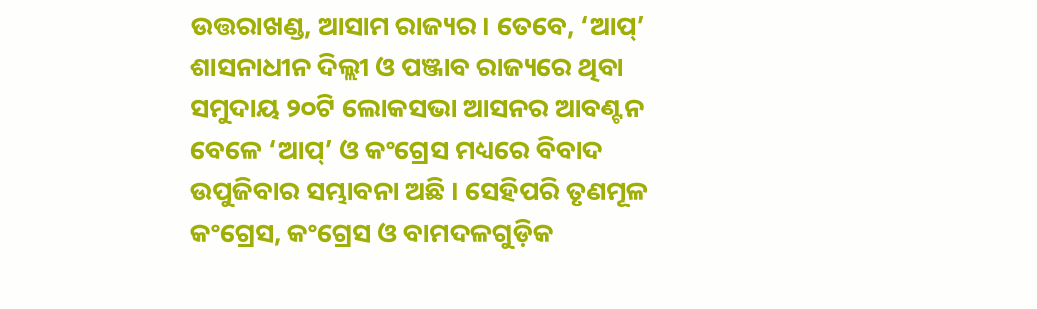ଉତ୍ତରାଖଣ୍ଡ, ଆସାମ ରାଜ୍ୟର । ତେବେ, ‘ଆପ୍’ ଶାସନାଧୀନ ଦିଲ୍ଲୀ ଓ ପଞ୍ଜାବ ରାଜ୍ୟରେ ଥିବା ସମୁଦାୟ ୨୦ଟି ଲୋକସଭା ଆସନର ଆବଣ୍ଟନ ବେଳେ ‘ଆପ୍’ ଓ କଂଗ୍ରେସ ମଧ୍ୟରେ ବିବାଦ ଉପୁଜିବାର ସମ୍ଭାବନା ଅଛି । ସେହିପରି ତୃଣମୂଳ କଂଗ୍ରେସ, କଂଗ୍ରେସ ଓ ବାମଦଳଗୁଡ଼ିକ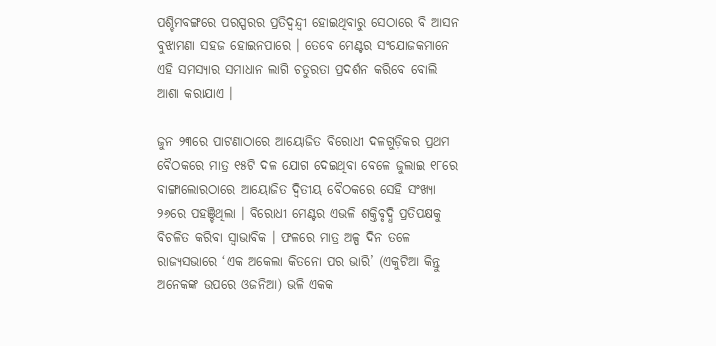ପଶ୍ଚିମବଙ୍ଗରେ ପରସ୍ପରର ପ୍ରତିଦ୍ୱନ୍ଦ୍ୱୀ ହୋଇଥିବାରୁ ସେଠାରେ ବି ଆସନ ବୁଝାମଣା ସହଜ ହୋଇନପାରେ । ତେବେ ମେଣ୍ଟର ସଂଯୋଜକମାନେ ଏହି ସମସ୍ୟାର ସମାଧାନ ଲାଗି ଚତୁରତା ପ୍ରଦର୍ଶନ କରିବେ ବୋଲି ଆଶା କରାଯାଏ ।

ଜୁନ ୨୩ରେ ପାଟଣାଠାରେ ଆୟୋଜିତ ବିରୋଧୀ ଦଳଗୁଡ଼ିକର ପ୍ରଥମ ବୈଠକରେ ମାତ୍ର ୧୫ଟି ଦଳ ଯୋଗ ଦେଇଥିବା ବେଳେ ଜୁଲାଇ ୧୮ରେ ବାଙ୍ଗାଲୋରଠାରେ ଆୟୋଜିତ ଦ୍ୱିତୀୟ ବୈଠକରେ ସେହି ସଂଖ୍ୟା ୨୬ରେ ପହଞ୍ଚିଥିଲା । ବିରୋଧୀ ମେଣ୍ଟର ଏଭଳି ଶକ୍ତିବୃଦ୍ଧି ପ୍ରତିପକ୍ଷକୁ ବିଚଳିତ କରିବା ସ୍ୱାଭାବିକ । ଫଳରେ ମାତ୍ର ଅଳ୍ପ ଦିନ ତଳେ ରାଜ୍ୟସଭାରେ ‘ଏକ ଅକେଲା କିତନୋ ପର ଭାରି’ (ଏକୁଟିଆ କିନ୍ତୁ ଅନେକଙ୍କ ଉପରେ ଓଜନିଆ) ଭଳି ଏକକ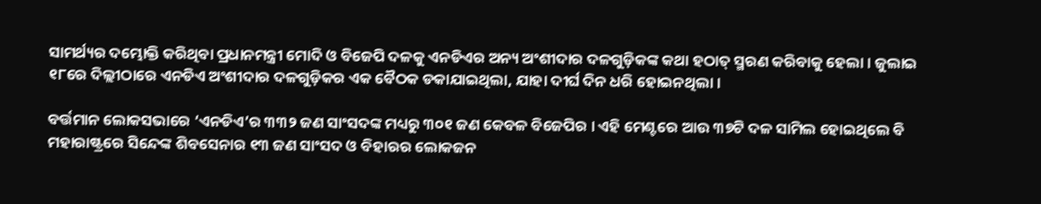ସାମର୍ଥ୍ୟର ଦମ୍ଭୋକ୍ତି କରିଥିବା ପ୍ରଧାନମନ୍ତ୍ରୀ ମୋଦି ଓ ବିଜେପି ଦଳକୁ ଏନଡିଏର ଅନ୍ୟ ଅଂଶୀଦାର ଦଳଗୁଡ଼ିକଙ୍କ କଥା ହଠାତ୍ ସ୍ମରଣ କରିବାକୁ ହେଲା । ଜୁଲାଇ ୧୮ରେ ଦିଲ୍ଲୀଠାରେ ଏନଡିଏ ଅଂଶୀଦାର ଦଳଗୁଡ଼ିକର ଏକ ବୈଠକ ଡକାଯାଇଥିଲା, ଯାହା ଦୀର୍ଘ ଦିନ ଧରି ହୋଇନଥିଲା ।

ବର୍ତ୍ତମାନ ଲୋକସଭାରେ ‘ଏନଡିଏ’ର ୩୩୨ ଜଣ ସାଂସଦଙ୍କ ମଧ୍ୟରୁ ୩୦୧ ଜଣ କେବଳ ବିଜେପିର । ଏହି ମେଣ୍ଟରେ ଆଉ ୩୭ଟି ଦଳ ସାମିଲ ହୋଇଥିଲେ ବି ମହାରାଷ୍ଟ୍ରରେ ସିନ୍ଦେଙ୍କ ଶିବସେନାର ୧୩ ଜଣ ସାଂସଦ ଓ ବିହାରର ଲୋକଜନ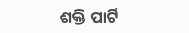ଶକ୍ତି ପାର୍ଟି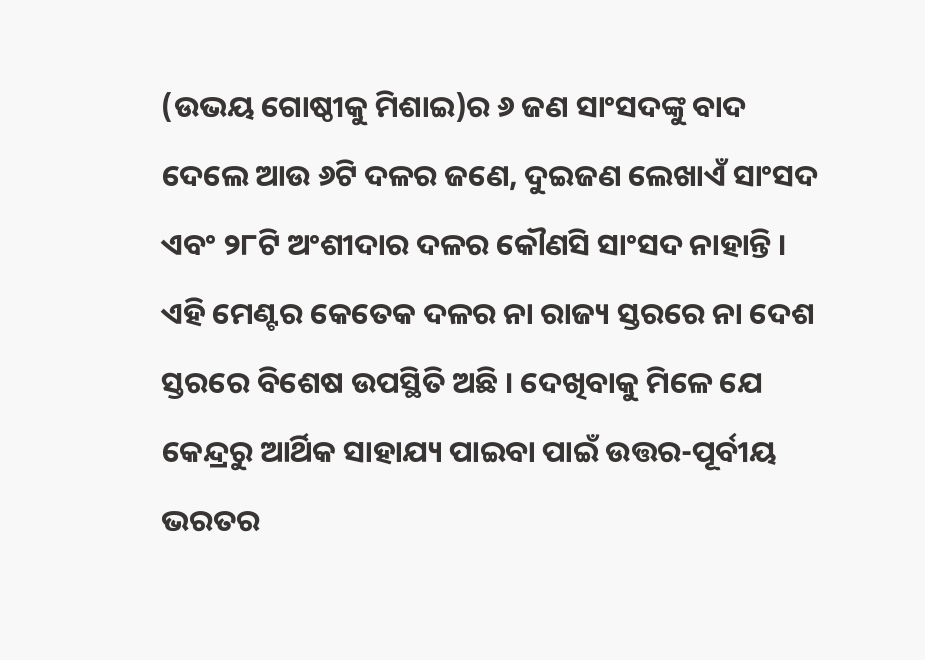(ଉଭୟ ଗୋଷ୍ଠୀକୁ ମିଶାଇ)ର ୬ ଜଣ ସାଂସଦଙ୍କୁ ବାଦ ଦେଲେ ଆଉ ୬ଟି ଦଳର ଜଣେ, ଦୁଇଜଣ ଲେଖାଏଁ ସାଂସଦ ଏବଂ ୨୮ଟି ଅଂଶୀଦାର ଦଳର କୌଣସି ସାଂସଦ ନାହାନ୍ତି । ଏହି ମେଣ୍ଟର କେତେକ ଦଳର ନା ରାଜ୍ୟ ସ୍ତରରେ ନା ଦେଶ ସ୍ତରରେ ବିଶେଷ ଉପସ୍ଥିତି ଅଛି । ଦେଖିବାକୁ ମିଳେ ଯେ କେନ୍ଦ୍ରରୁ ଆର୍ଥିକ ସାହାଯ୍ୟ ପାଇବା ପାଇଁ ଉତ୍ତର-ପୂର୍ବୀୟ ଭରତର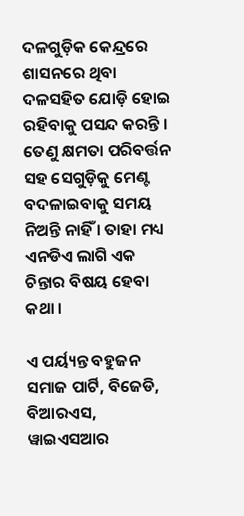ଦଳଗୁଡ଼ିକ କେନ୍ଦ୍ରରେ ଶାସନରେ ଥିବା ଦଳସହିତ ଯୋଡ଼ି ହୋଇ ରହିବାକୁ ପସନ୍ଦ କରନ୍ତି । ତେଣୁ କ୍ଷମତା ପରିବର୍ତ୍ତନ ସହ ସେଗୁଡ଼ିକୁ ମେଣ୍ଟ ବଦଳାଇବାକୁ ସମୟ ନିଅନ୍ତି ନାହିଁ । ତାହା ମଧ୍ୟ ଏନଡିଏ ଲାଗି ଏକ ଚିନ୍ତାର ବିଷୟ ହେବା କଥା ।

ଏ ପର୍ୟ୍ୟନ୍ତ ବହୁଜନ ସମାଜ ପାର୍ଟି, ବିଜେଡି, ବିଆରଏସ, ୱାଇଏସଆର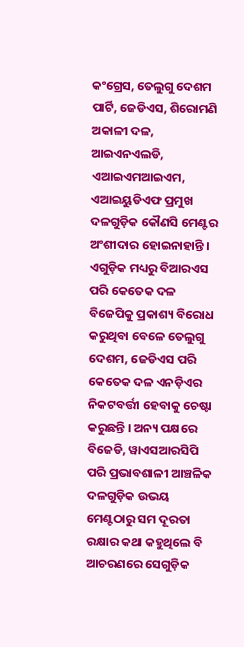କଂଗ୍ରେସ, ତେଲୁଗୁ ଦେଶମ ପାର୍ଟି, ଜେଡିଏସ, ଶିରୋମଣି ଅକାଳୀ ଦଳ, ଆଇଏନଏଲଡି, ଏଆଇଏମଆଇଏମ, ଏଆଇୟୁଡିଏଫ ପ୍ରମୁଖ ଦଳଗୁଡ଼ିକ କୌଣସି ମେଣ୍ଟର ଅଂଶୀଦାର ହୋଇନାହାନ୍ତି । ଏଗୁଡ଼ିକ ମଧ୍ୟରୁ ବିଆରଏସ ପରି କେତେକ ଦଳ ବିଜେପିକୁ ପ୍ରକାଶ୍ୟ ବିରୋଧ କରୁଥିବା ବେଳେ ତେଲୁଗୁ ଦେଶମ, ଜେଡିଏସ ପରି କେତେକ ଦଳ ଏନଡ଼ିଏର ନିକଟବର୍ତ୍ତୀ ହେବାକୁ ଚେଷ୍ଟା କରୁଛନ୍ତି । ଅନ୍ୟ ପକ୍ଷରେ ବିଜେଡି, ୱାଏସଆରସିପି ପରି ପ୍ରଭାବଶାଳୀ ଆଞ୍ଚଳିକ ଦଳଗୁଡ଼ିକ ଉଭୟ ମେଣ୍ଟଠାରୁ ସମ ଦୂରତା ରକ୍ଷାର କଥା କହୁଥିଲେ ବି ଆଚରଣରେ ସେଗୁଡ଼ିକ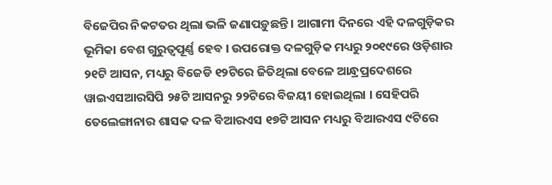ବିଜେପିର ନିକଟତର ଥିଲା ଭଳି ଜଣାପଡ଼ୁଛନ୍ତି । ଆଗାମୀ ଦିନରେ ଏହି ଦଳଗୁଡ଼ିକର ଭୂମିକା ବେଶ ଗୁରୁତ୍ୱପୂର୍ଣ୍ଣ ହେବ । ଉପରୋକ୍ତ ଦଳଗୁଡ଼ିକ ମଧ୍ୟରୁ ୨୦୧୯ରେ ଓଡ଼ିଶାର ୨୧ଟି ଆସନ, ମଧ୍ୟରୁ ବିଜେଡି ୧୨ଟିରେ ଜିତିଥିଲା ବେଳେ ଆନ୍ଧ୍ରପ୍ରଦେଶରେ ୱାଇଏସଆରସିପି ୨୫ଟି ଆସନରୁ ୨୨ଟିରେ ବିଜୟୀ ହୋଇଥିଲା । ସେହିପରି ତେଲେଙ୍ଗାନାର ଶାସକ ଦଳ ବିଆରଏସ ୧୭ଟି ଆସନ ମଧ୍ୟରୁ ବିଆରଏସ ୯ଟିରେ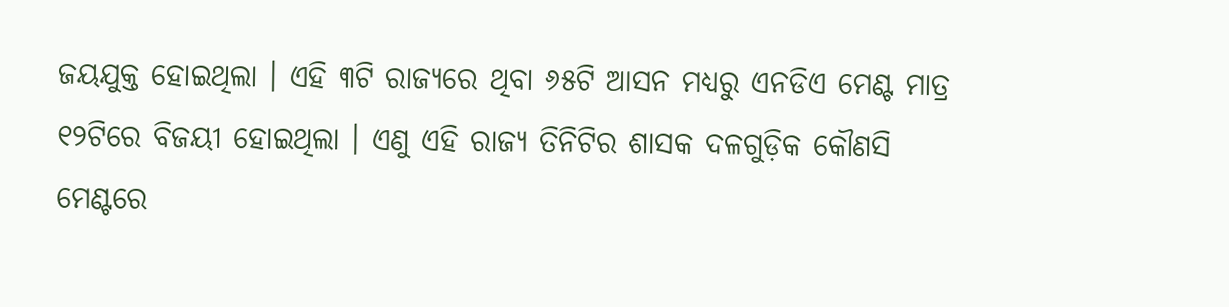ଜୟଯୁକ୍ତ ହୋଇଥିଲା । ଏହି ୩ଟି ରାଜ୍ୟରେ ଥିବା ୬୫ଟି ଆସନ ମଧ୍ୟରୁ ଏନଡିଏ ମେଣ୍ଟ ମାତ୍ର ୧୨ଟିରେ ବିଜୟୀ ହୋଇଥିଲା । ଏଣୁ ଏହି ରାଜ୍ୟ ତିନିଟିର ଶାସକ ଦଳଗୁଡ଼ିକ କୌଣସି ମେଣ୍ଟରେ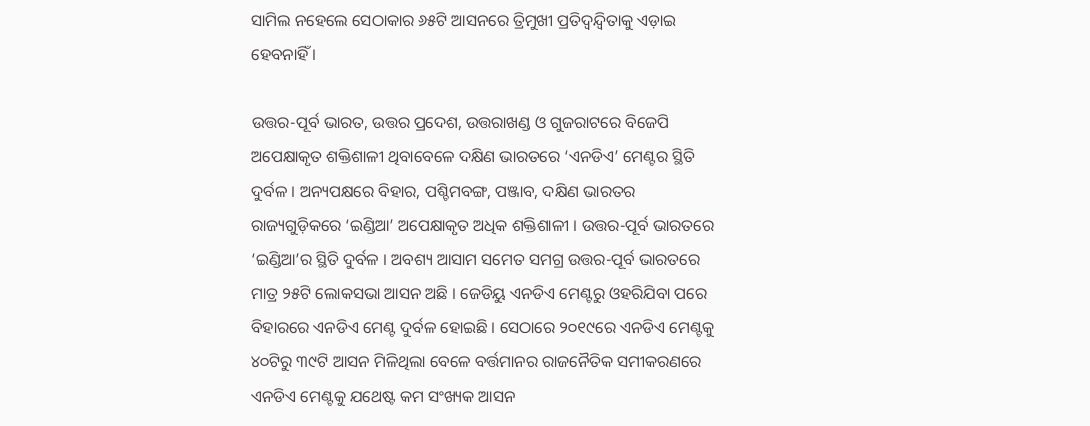ସାମିଲ ନହେଲେ ସେଠାକାର ୬୫ଟି ଆସନରେ ତ୍ରିମୁଖୀ ପ୍ରତିଦ୍ୱନ୍ଦ୍ୱିତାକୁ ଏଡ଼ାଇ ହେବନାହିଁ ।

ଉତ୍ତର-ପୂର୍ବ ଭାରତ, ଉତ୍ତର ପ୍ରଦେଶ, ଉତ୍ତରାଖଣ୍ଡ ଓ ଗୁଜରାଟରେ ବିଜେପି ଅପେକ୍ଷାକୃତ ଶକ୍ତିଶାଳୀ ଥିବାବେଳେ ଦକ୍ଷିଣ ଭାରତରେ ‘ଏନଡିଏ’ ମେଣ୍ଟର ସ୍ଥିତି ଦୁର୍ବଳ । ଅନ୍ୟପକ୍ଷରେ ବିହାର, ପଶ୍ଚିମବଙ୍ଗ, ପଞ୍ଜାବ, ଦକ୍ଷିଣ ଭାରତର ରାଜ୍ୟଗୁଡ଼ିକରେ ‘ଇଣ୍ଡିଆ’ ଅପେକ୍ଷାକୃତ ଅଧିକ ଶକ୍ତିଶାଳୀ । ଉତ୍ତର-ପୂର୍ବ ଭାରତରେ ‘ଇଣ୍ଡିଆ’ର ସ୍ଥିତି ଦୁର୍ବଳ । ଅବଶ୍ୟ ଆସାମ ସମେତ ସମଗ୍ର ଉତ୍ତର-ପୂର୍ବ ଭାରତରେ ମାତ୍ର ୨୫ଟି ଲୋକସଭା ଆସନ ଅଛି । ଜେଡିୟୁ ଏନଡିଏ ମେଣ୍ଟରୁ ଓହରିଯିବା ପରେ ବିହାରରେ ଏନଡିଏ ମେଣ୍ଟ ଦୁର୍ବଳ ହୋଇଛି । ସେଠାରେ ୨୦୧୯ରେ ଏନଡିଏ ମେଣ୍ଟକୁ ୪୦ଟିରୁ ୩୯ଟି ଆସନ ମିଳିଥିଲା ବେଳେ ବର୍ତ୍ତମାନର ରାଜନୈତିକ ସମୀକରଣରେ ଏନଡିଏ ମେଣ୍ଟକୁ ଯଥେଷ୍ଟ କମ ସଂଖ୍ୟକ ଆସନ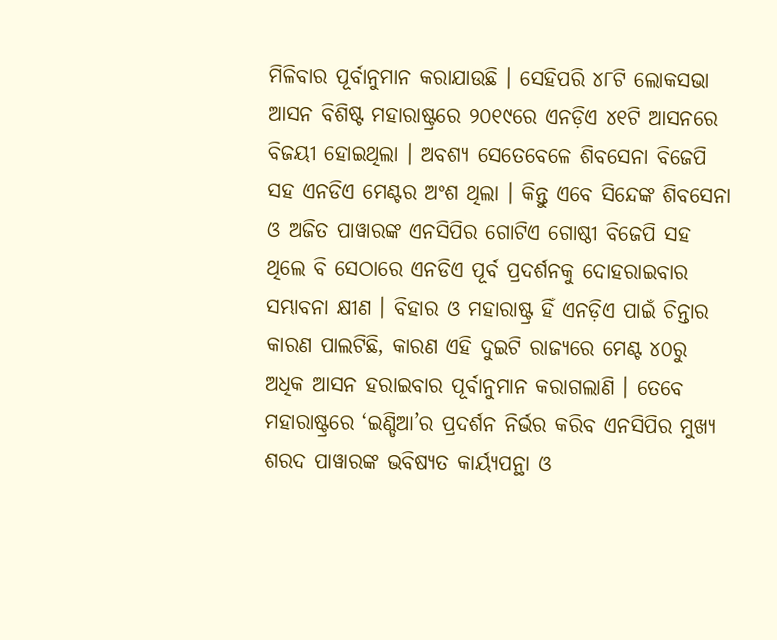ମିଳିବାର ପୂର୍ବାନୁମାନ କରାଯାଉଛି । ସେହିପରି ୪୮ଟି ଲୋକସଭା ଆସନ ବିଶିଷ୍ଟ ମହାରାଷ୍ଟ୍ରରେ ୨୦୧୯ରେ ଏନଡ଼ିଏ ୪୧ଟି ଆସନରେ ବିଜୟୀ ହୋଇଥିଲା । ଅବଶ୍ୟ ସେତେବେଳେ ଶିବସେନା ବିଜେପି ସହ ଏନଡିଏ ମେଣ୍ଟର ଅଂଶ ଥିଲା । କିନ୍ତୁ ଏବେ ସିନ୍ଦେଙ୍କ ଶିବସେନା ଓ ଅଜିତ ପାୱାରଙ୍କ ଏନସିପିର ଗୋଟିଏ ଗୋଷ୍ଠୀ ବିଜେପି ସହ ଥିଲେ ବି ସେଠାରେ ଏନଡିଏ ପୂର୍ବ ପ୍ରଦର୍ଶନକୁ ଦୋହରାଇବାର ସମ୍ଭାବନା କ୍ଷୀଣ । ବିହାର ଓ ମହାରାଷ୍ଟ୍ର ହିଁ ଏନଡ଼ିଏ ପାଇଁ ଚିନ୍ତାର କାରଣ ପାଲଟିଛି, କାରଣ ଏହି ଦୁଇଟି ରାଜ୍ୟରେ ମେଣ୍ଟ ୪୦ରୁ ଅଧିକ ଆସନ ହରାଇବାର ପୂର୍ବାନୁମାନ କରାଗଲାଣି । ତେବେ ମହାରାଷ୍ଟ୍ରରେ ‘ଇଣ୍ଡିଆ’ର ପ୍ରଦର୍ଶନ ନିର୍ଭର କରିବ ଏନସିପିର ମୁଖ୍ୟ ଶରଦ ପାୱାରଙ୍କ ଭବିଷ୍ୟତ କାର୍ୟ୍ୟପନ୍ଥା ଓ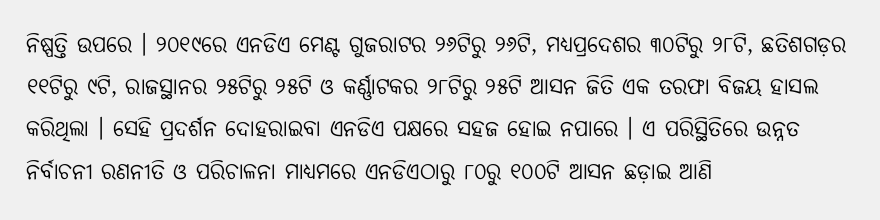ନିଷ୍ପତ୍ତି ଉପରେ । ୨୦୧୯ରେ ଏନଡିଏ ମେଣ୍ଟ ଗୁଜରାଟର ୨୬ଟିରୁ ୨୬ଟି, ମଧ୍ୟପ୍ରଦେଶର ୩୦ଟିରୁ ୨୮ଟି, ଛତିଶଗଡ଼ର ୧୧ଟିରୁ ୯ଟି, ରାଜସ୍ଥାନର ୨୫ଟିରୁ ୨୫ଟି ଓ କର୍ଣ୍ଣାଟକର ୨୮ଟିରୁ ୨୫ଟି ଆସନ ଜିତି ଏକ ତରଫା ବିଜୟ ହାସଲ କରିଥିଲା । ସେହି ପ୍ରଦର୍ଶନ ଦୋହରାଇବା ଏନଡିଏ ପକ୍ଷରେ ସହଜ ହୋଇ ନପାରେ । ଏ ପରିସ୍ଥିତିରେ ଉନ୍ନତ ନିର୍ବାଚନୀ ରଣନୀତି ଓ ପରିଚାଳନା ମାଧ୍ୟମରେ ଏନଡିଏଠାରୁ ୮୦ରୁ ୧୦୦ଟି ଆସନ ଛଡ଼ାଇ ଆଣି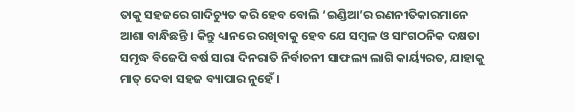ତାକୁ ସହଜରେ ଗାଦିଚ୍ୟୁତ କରି ହେବ ବୋଲି ‘ଇଣ୍ଡିଆ’ର ରଣନୀତିକାରମାନେ ଆଶା ବାନ୍ଧିଛନ୍ତି । କିନ୍ତୁ ଧ୍ୟାନରେ ରଖିବାକୁ ହେବ ଯେ ସମ୍ୱଳ ଓ ସାଂଗଠନିକ ଦକ୍ଷତା ସମୃଦ୍ଧ ବିଜେପି ବର୍ଷ ସାରା ଦିନରାତି ନିର୍ବାଚନୀ ସାଫଲ୍ୟ ଲାଗି କାର୍ୟ୍ୟରତ, ଯାହାକୁ ମାତ୍ ଦେବା ସହଜ ବ୍ୟାପାର ନୁହେଁ ।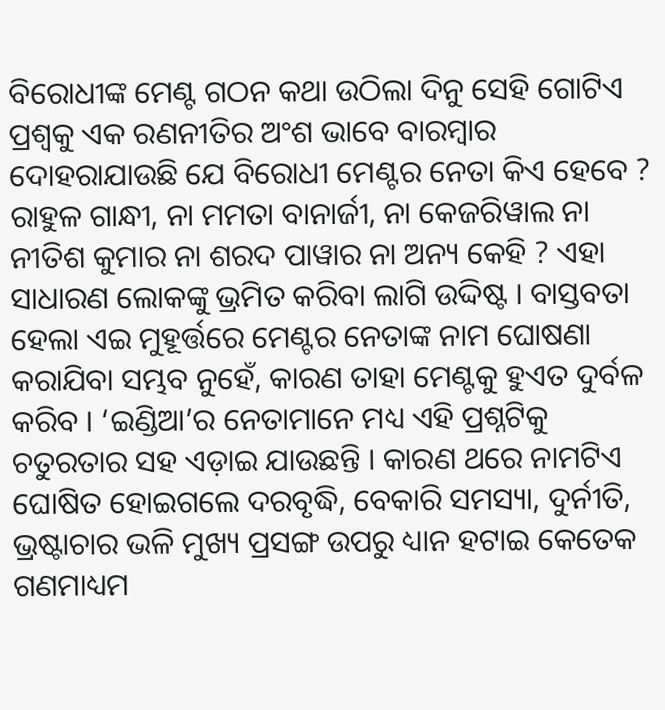ବିରୋଧୀଙ୍କ ମେଣ୍ଟ ଗଠନ କଥା ଉଠିଲା ଦିନୁ ସେହି ଗୋଟିଏ ପ୍ରଶ୍ୱକୁ ଏକ ରଣନୀତିର ଅଂଶ ଭାବେ ବାରମ୍ୱାର ଦୋହରାଯାଉଛି ଯେ ବିରୋଧୀ ମେଣ୍ଟର ନେତା କିଏ ହେବେ ? ରାହୁଳ ଗାନ୍ଧୀ, ନା ମମତା ବାନାର୍ଜୀ, ନା କେଜରିୱାଲ ନା ନୀତିଶ କୁମାର ନା ଶରଦ ପାୱାର ନା ଅନ୍ୟ କେହି ? ଏହା ସାଧାରଣ ଲୋକଙ୍କୁ ଭ୍ରମିତ କରିବା ଲାଗି ଉଦ୍ଦିଷ୍ଟ । ବାସ୍ତବତା ହେଲା ଏଇ ମୁହୂର୍ତ୍ତରେ ମେଣ୍ଟର ନେତାଙ୍କ ନାମ ଘୋଷଣା କରାଯିବା ସମ୍ଭବ ନୁହେଁ, କାରଣ ତାହା ମେଣ୍ଟକୁ ହୁଏତ ଦୁର୍ବଳ କରିବ । ‘ଇଣ୍ଡିଆ’ର ନେତାମାନେ ମଧ୍ୟ ଏହି ପ୍ରଶ୍ନଟିକୁ ଚତୁରତାର ସହ ଏଡ଼ାଇ ଯାଉଛନ୍ତି । କାରଣ ଥରେ ନାମଟିଏ ଘୋଷିତ ହୋଇଗଲେ ଦରବୃଦ୍ଧି, ବେକାରି ସମସ୍ୟା, ଦୁର୍ନୀତି, ଭ୍ରଷ୍ଟାଚାର ଭଳି ମୁଖ୍ୟ ପ୍ରସଙ୍ଗ ଉପରୁ ଧ୍ୟାନ ହଟାଇ କେତେକ ଗଣମାଧ୍ୟମ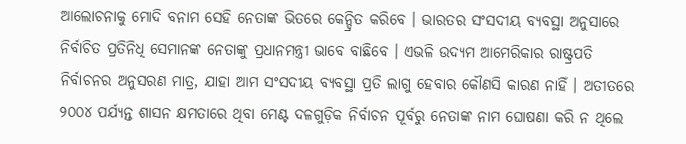ଆଲୋଚନାକୁ ମୋଦି ବନାମ ସେହି ନେତାଙ୍କ ଭିତରେ କେନ୍ଦ୍ରିତ କରିବେ । ଭାରତର ସଂସଦୀୟ ବ୍ୟବସ୍ଥା ଅନୁସାରେ ନିର୍ବାଚିତ ପ୍ରତିନିଧି ସେମାନଙ୍କ ନେତାଙ୍କୁ ପ୍ରଧାନମନ୍ତ୍ରୀ ଭାବେ ବାଛିବେ । ଏଭଳି ଉଦ୍ୟମ ଆମେରିକାର ରାଷ୍ଟ୍ରପତି ନିର୍ବାଚନର ଅନୁସରଣ ମାତ୍ର, ଯାହା ଆମ ସଂସଦୀୟ ବ୍ୟବସ୍ଥା ପ୍ରତି ଲାଗୁ ହେବାର କୌଣସି କାରଣ ନାହିଁ । ଅତୀତରେ ୨୦୦୪ ପର୍ଯ୍ୟନ୍ତ ଶାସନ କ୍ଷମତାରେ ଥିବା ମେଣ୍ଟ ଦଳଗୁଡ଼ିକ ନିର୍ବାଚନ ପୂର୍ବରୁ ନେତାଙ୍କ ନାମ ଘୋଷଣା କରି ନ ଥିଲେ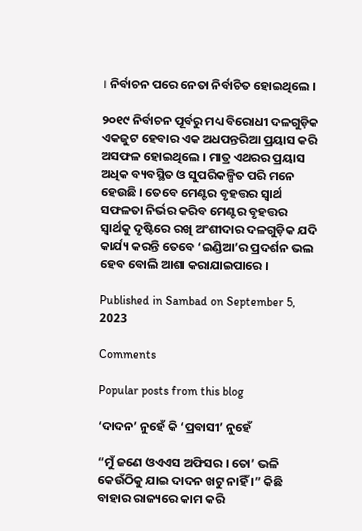। ନିର୍ବାଚନ ପରେ ନେତା ନିର୍ବାଚିତ ହୋଇଥିଲେ ।

୨୦୧୯ ନିର୍ବାଚନ ପୂର୍ବରୁ ମଧ୍ୟ ବିରୋଧୀ ଦଳଗୁଡ଼ିକ ଏକଜୁଟ ହେବାର ଏକ ଅଧପନ୍ତରିଆ ପ୍ରୟାସ କରି ଅସଫଳ ହୋଇଥିଲେ । ମାତ୍ର ଏଥରର ପ୍ରୟାସ ଅଧିକ ବ୍ୟବସ୍ଥିତ ଓ ସୁପରିକଳ୍ପିତ ପରି ମନେ ହେଉଛି । ତେବେ ମେଣ୍ଟର ବୃହତ୍ତର ସ୍ୱାର୍ଥ ସଫଳତା ନିର୍ଭର କରିବ ମେଣ୍ଟର ବୃହତ୍ତର ସ୍ୱାର୍ଥକୁ ଦୃଷ୍ଟିରେ ରଖି ଅଂଶୀଦାର ଦଳଗୁଡ଼ିକ ଯଦି କାର୍ଯ୍ୟ କରନ୍ତି ତେବେ ‘ଇଣ୍ଡିଆ’ର ପ୍ରଦର୍ଶନ ଭଲ ହେବ ବୋଲି ଆଶା କରାଯାଇପାରେ ।

Published in Sambad on September 5, 2023

Comments

Popular posts from this blog

‘ଦାଦନ’ ନୁହେଁ କି ‘ପ୍ରବାସୀ’ ନୁହେଁ

“ମୁଁ ଜଣେ ଓଏଏସ ଅଫିସର । ତୋ’ ଭଳି କେଉଁଠିକୁ ଯାଇ ଦାଦନ ଖଟୁ ନାହିଁ ।” କିଛି ବାହାର ରାଜ୍ୟରେ କାମ କରି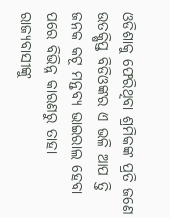ଓଡିଶାକୁ ଫେରିଥିବା ଶ୍ରମିକଙ୍କ ପ୍ରତି ଜଣେ ଉତକ୍ଷିପ୍ତ ବିଡିଓଙ୍କର ଏ ଭଳି ଆପ ତ୍ତି ଜନକ କଟୂ ମନ୍ତବ୍ୟ ଭାଇରାଲ ହେବା ପରେ ବିଭିନ୍ନ କାରଣରୁ ତାହା ରାଜ୍ୟବାସୀଙ୍କୁ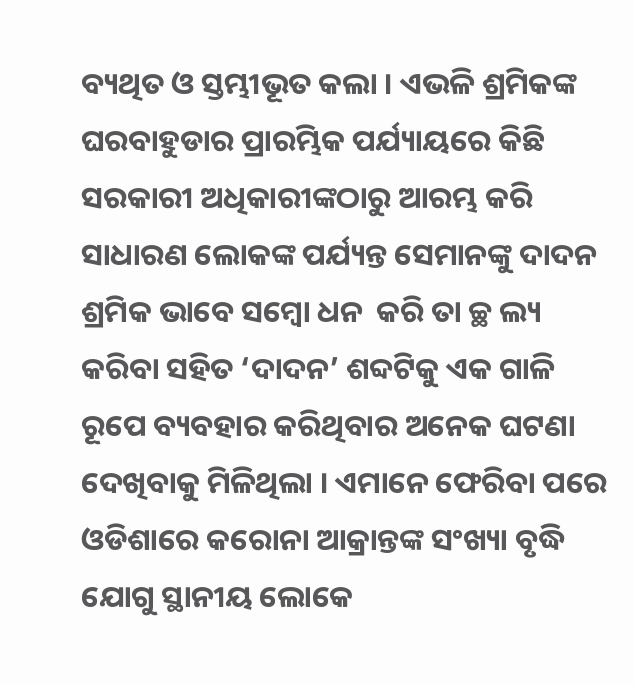ବ୍ୟଥିତ ଓ ସ୍ତମ୍ଭୀଭୂତ କଲା । ଏଭଳି ଶ୍ରମିକଙ୍କ ଘରବାହୁଡାର ପ୍ରାରମ୍ଭିକ ପର୍ଯ୍ୟାୟରେ କିଛି ସରକାରୀ ଅଧିକାରୀଙ୍କଠାରୁ ଆରମ୍ଭ କରି ସାଧାରଣ ଲୋକଙ୍କ ପର୍ଯ୍ୟନ୍ତ ସେମାନଙ୍କୁ ଦାଦନ ଶ୍ରମିକ ଭାବେ ସମ୍ବୋ ଧନ  କରି ତା ଚ୍ଛ ଲ୍ୟ କରିବା ସହିତ ‘ଦାଦନ’ ଶବ୍ଦଟିକୁ ଏକ ଗାଳି ରୂପେ ବ୍ୟବହାର କରିଥିବାର ଅନେକ ଘଟଣା ଦେଖିବାକୁ ମିଳିଥିଲା । ଏମାନେ ଫେରିବା ପରେ ଓଡିଶାରେ କରୋନା ଆକ୍ରାନ୍ତଙ୍କ ସଂଖ୍ୟା ବୃଦ୍ଧି ଯୋଗୁ ସ୍ଥାନୀୟ ଲୋକେ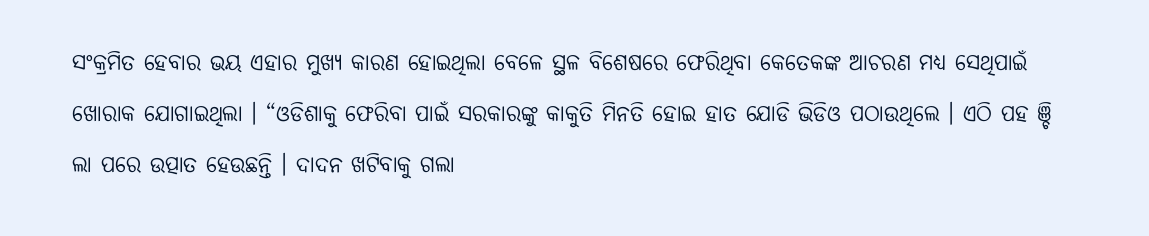ସଂକ୍ରମିତ ହେବାର ଭୟ ଏହାର ମୁଖ୍ୟ କାରଣ ହୋଇଥିଲା ବେଳେ ସ୍ଥଳ ବିଶେଷରେ ଫେରିଥିବା କେତେକଙ୍କ ଆଚରଣ ମଧ୍ୟ ସେଥିପାଇଁ ଖୋରାକ ଯୋଗାଇଥିଲା । “ଓଡିଶାକୁ ଫେରିବା ପାଇଁ ସରକାରଙ୍କୁ କାକୁତି ମିନତି ହୋଇ ହାତ ଯୋଡି ଭିଡିଓ ପଠାଉଥିଲେ । ଏଠି ପହ ଞ୍ଚି ଲା ପରେ ଉତ୍ପାତ ହେଉଛନ୍ତି । ଦାଦନ ଖଟିବାକୁ ଗଲା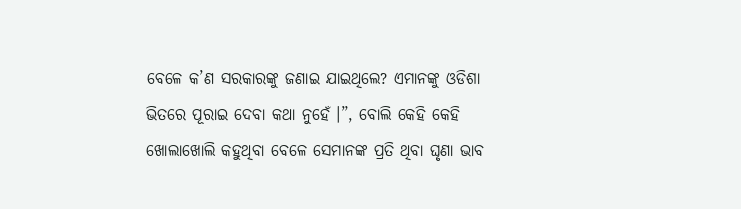ବେଳେ କ’ଣ ସରକାରଙ୍କୁ ଜଣାଇ ଯାଇଥିଲେ? ଏମାନଙ୍କୁ ଓଡିଶା ଭିତରେ ପୂରାଇ ଦେବା କଥା ନୁହେଁ ।”, ବୋଲି କେହି କେହି ଖୋଲାଖୋଲି କହୁଥିବା ବେଳେ ସେମାନଙ୍କ ପ୍ରତି ଥିବା ଘୃଣା ଭାବ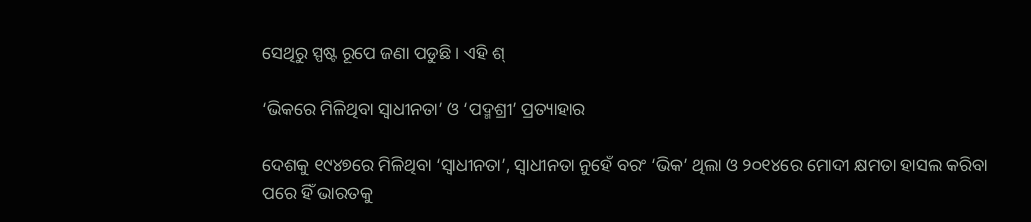ସେଥିରୁ ସ୍ପଷ୍ଟ ରୂପେ ଜଣା ପଡୁଛି । ଏହି ଶ୍

‘ଭିକରେ ମିଳିଥିବା ସ୍ୱାଧୀନତା’ ଓ ‘ପଦ୍ମଶ୍ରୀ’ ପ୍ରତ୍ୟାହାର

ଦେଶକୁ ୧୯୪୭ରେ ମିଳିଥିବା ‘ସ୍ୱାଧୀନତା’, ସ୍ୱାଧୀନତା ନୁହେଁ ବରଂ ‘ଭିକ’ ଥିଲା ଓ ୨୦୧୪ରେ ମୋଦୀ କ୍ଷମତା ହାସଲ କରିବା ପରେ ହିଁ ଭାରତକୁ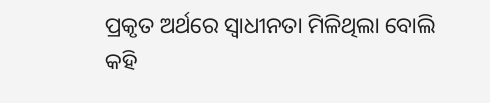ପ୍ରକୃତ ଅର୍ଥରେ ସ୍ୱାଧୀନତା ମିଳିଥିଲା ବୋଲି କହି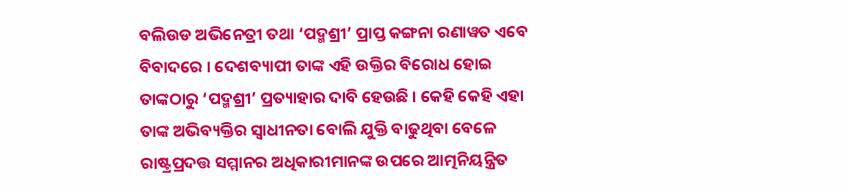ବଲିଉଡ ଅଭିନେତ୍ରୀ ତଥା ‘ପଦ୍ମଶ୍ରୀ’ ପ୍ରାପ୍ତ କଙ୍ଗନା ରଣାୱତ ଏବେ ବିବାଦରେ । ଦେଶବ୍ୟାପୀ ତାଙ୍କ ଏହି ଉକ୍ତିର ବିରୋଧ ହୋଇ ତାଙ୍କଠାରୁ ‘ପଦ୍ମଶ୍ରୀ’ ପ୍ରତ୍ୟାହାର ଦାବି ହେଉଛି । କେହି କେହି ଏହା ତାଙ୍କ ଅଭିବ୍ୟକ୍ତିର ସ୍ୱାଧୀନତା ବୋଲି ଯୁକ୍ତି ବାଢୁଥିବା ବେଳେ ରାଷ୍ଟ୍ରପ୍ରଦତ୍ତ ସମ୍ମାନର ଅଧିକାରୀମାନଙ୍କ ଉପରେ ଆତ୍ମନିୟନ୍ତ୍ରିତ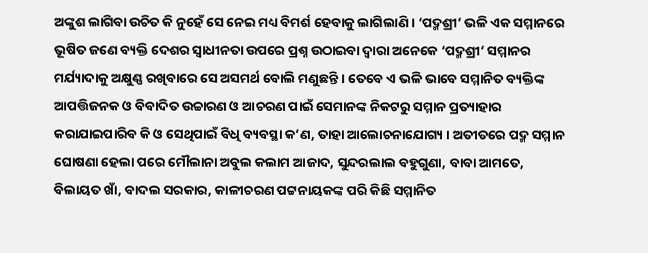ଅଙ୍କୁଶ ଲାଗିବା ଉଚିତ କି ନୁହେଁ ସେ ନେଇ ମଧ୍ୟ ବିମର୍ଶ ହେବାକୁ ଲାଗିଲାଣି । ‘ପଦ୍ମଶ୍ରୀ’ ଭଳି ଏକ ସମ୍ମାନରେ ଭୂଷିତ ଜଣେ ବ୍ୟକ୍ତି ଦେଶର ସ୍ୱାଧୀନତା ଉପରେ ପ୍ରଶ୍ନ ଉଠାଇବା ଦ୍ୱାରା ଅନେକେ ‘ପଦ୍ମଶ୍ରୀ’ ସମ୍ମାନର ମର୍ଯ୍ୟାଦାକୁ ଅକ୍ଷୁଣ୍ଣ ରଖିବାରେ ସେ ଅସମର୍ଥ ବୋଲି ମଣୁଛନ୍ତି । ତେବେ ଏ ଭଳି ଭାବେ ସମ୍ମାନିତ ବ୍ୟକ୍ତିଙ୍କ ଆପତ୍ତିଜନକ ଓ ବିବାଦିତ ଉଚ୍ଚାରଣ ଓ ଆଚରଣ ପାଇଁ ସେମାନଙ୍କ ନିକଟରୁ ସମ୍ମାନ ପ୍ରତ୍ୟାହାର କରାଯାଇପାରିବ କି ଓ ସେଥିପାଇଁ ବିଧି ବ୍ୟବସ୍ଥା କ’ଣ, ତାହା ଆଲୋଚନାଯୋଗ୍ୟ । ଅତୀତରେ ପଦ୍ମ ସମ୍ମାନ ଘୋଷଣା ହେଲା ପରେ ମୌଲାନା ଅବୁଲ କଲାମ ଆଜାଦ, ସୁନ୍ଦରଲାଲ ବହୁଗୁଣା, ବାବା ଆମତେ, ବିଲାୟତ ଖାଁ, ବାଦଲ ସରକାର, କାଳୀଚରଣ ପଟ୍ଟନାୟକଙ୍କ ପରି କିଛି ସମ୍ମାନିତ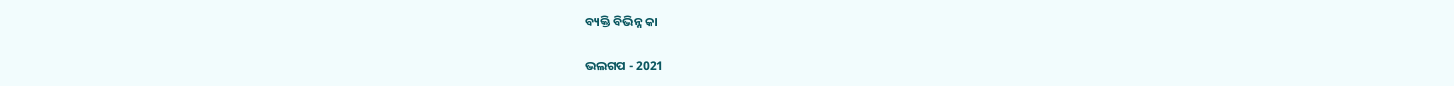ବ୍ୟକ୍ତି ବିଭିନ୍ନ କା

ଭଲଗପ - 2021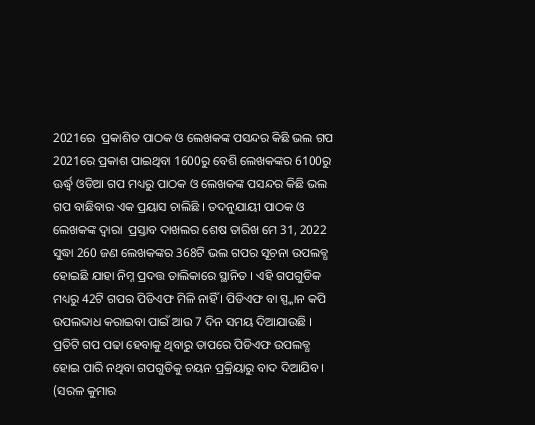2021ରେ  ପ୍ରକାଶିତ ପାଠକ ଓ ଲେଖକଙ୍କ ପସନ୍ଦର କିଛି ଭଲ ଗପ 2021ରେ ପ୍ରକାଶ ପାଇଥିବା 1600ରୁ ବେଶି ଲେଖକଙ୍କର 6100ରୁ ଊର୍ଦ୍ଧ୍ୱ ଓଡିଆ ଗପ ମଧ୍ୟରୁ ପାଠକ ଓ ଲେଖକଙ୍କ ପସନ୍ଦର କିଛି ଭଲ ଗପ ବାଛିବାର ଏକ ପ୍ରୟାସ ଚାଲିଛି । ତଦନୁଯାୟୀ ପାଠକ ଓ ଲେଖକଙ୍କ ଦ୍ୱାରା  ପ୍ରସ୍ତାବ ଦାଖଲର ଶେଷ ତାରିଖ ମେ 31, 2022 ସୁଦ୍ଧା 260 ଜଣ ଲେଖକଙ୍କର 368ଟି ଭଲ ଗପର ସୂଚନା ଉପଲବ୍ଧ ହୋଇଛି ଯାହା ନିମ୍ନ ପ୍ରଦତ୍ତ ତାଲିକାରେ ସ୍ଥାନିତ । ଏହି ଗପଗୁଡିକ ମଧ୍ୟରୁ 42ଟି ଗପର ପିଡିଏଫ ମିଳି ନାହିଁ । ପିଡିଏଫ ବା ସ୍ପ୍କାନ କପି ଉପଲବ୍ଦାଧ କରାଇବା ପାଇଁ ଆଉ 7 ଦିନ ସମୟ ଦିଆଯାଉଛି । ପ୍ରତିଟି ଗପ ପଢା ହେବାକୁ ଥିବାରୁ ତାପରେ ପିଡିଏଫ ଉପଲବ୍ଧ ହୋଇ ପାରି ନଥିବା ଗପଗୁଡିକୁ ଚୟନ ପ୍ରକ୍ରିୟାରୁ ବାଦ ଦିଆଯିବ । (ସରଳ କୁମାର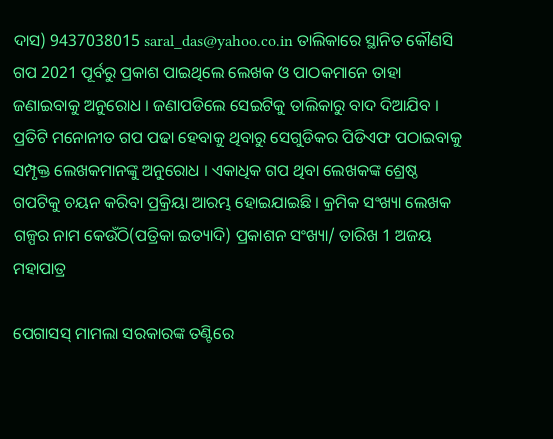ଦାସ) 9437038015 saral_das@yahoo.co.in ତାଲିକାରେ ସ୍ଥାନିତ କୌଣସି ଗପ 2021 ପୂର୍ବରୁ ପ୍ରକାଶ ପାଇଥିଲେ ଲେଖକ ଓ ପାଠକମାନେ ତାହା ଜଣାଇବାକୁ ଅନୁରୋଧ । ଜଣାପଡିଲେ ସେଇଟିକୁ ତାଲିକାରୁ ବାଦ ଦିଆଯିବ । ପ୍ରତିଟି ମନୋନୀତ ଗପ ପଢା ହେବାକୁ ଥିବାରୁ ସେଗୁଡିକର ପିଡିଏଫ ପଠାଇବାକୁ ସମ୍ପୃକ୍ତ ଲେଖକମାନଙ୍କୁ ଅନୁରୋଧ । ଏକାଧିକ ଗପ ଥିବା ଲେଖକଙ୍କ ଶ୍ରେଷ୍ଠ ଗପଟିକୁ ଚୟନ କରିବା ପ୍ରକ୍ରିୟା ଆରମ୍ଭ ହୋଇଯାଇଛି । କ୍ରମିକ ସଂଖ୍ୟା ଲେଖକ ଗଳ୍ପର ନାମ କେଉଁଠି(ପତ୍ରିକା ଇତ୍ୟାଦି) ପ୍ରକାଶନ ସଂଖ୍ୟା/ ତାରିଖ 1 ଅଜୟ ମହାପାତ୍ର

ପେଗାସସ୍ ମାମଲା ସରକାରଙ୍କ ତଣ୍ଟିରେ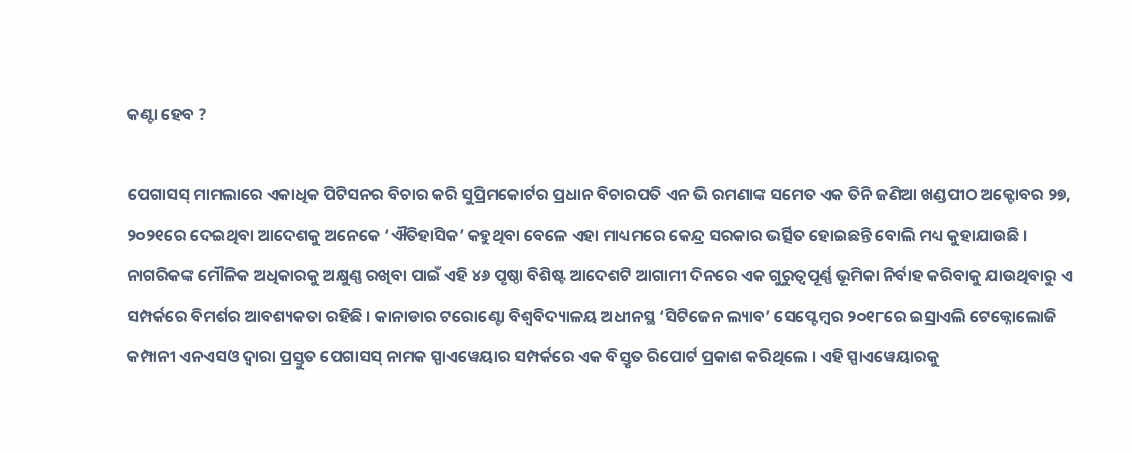କଣ୍ଟା ହେବ ?

ପେଗାସସ୍ ମାମଲାରେ ଏକାଧିକ ପିଟିସନର ବିଚାର କରି ସୁପ୍ରିମକୋର୍ଟର ପ୍ରଧାନ ବିଚାରପତି ଏନ ଭି ରମଣାଙ୍କ ସମେତ ଏକ ତିନି ଜଣିଆ ଖଣ୍ଡପୀଠ ଅକ୍ଟୋବର ୨୭, ୨୦୨୧ରେ ଦେଇଥିବା ଆଦେଶକୁ ଅନେକେ ‘ଐତିହାସିକ’ କହୁଥିବା ବେଳେ ଏହା ମାଧ୍ୟମରେ କେନ୍ଦ୍ର ସରକାର ଭର୍ତ୍ସିତ ହୋଇଛନ୍ତି ବୋଲି ମଧ୍ୟ କୁହାଯାଉଛି । ନାଗରିକଙ୍କ ମୌଳିକ ଅଧିକାରକୁ ଅକ୍ଷୁଣ୍ଣ ରଖିବା ପାଇଁ ଏହି ୪୬ ପୃଷ୍ଠା ବିଶିଷ୍ଟ ଆଦେଶଟି ଆଗାମୀ ଦିନରେ ଏକ ଗୁରୁତ୍ୱପୂର୍ଣ୍ଣ ଭୂମିକା ନିର୍ବାହ କରିବାକୁ ଯାଉଥିବାରୁ ଏ ସମ୍ପର୍କରେ ବିମର୍ଶର ଆବଶ୍ୟକତା ରହିଛି । କାନାଡାର ଟରୋଣ୍ଟୋ ବିଶ୍ୱବିଦ୍ୟାଳୟ ଅଧୀନସ୍ଥ ‘ସିଟିଜେନ ଲ୍ୟାବ’ ସେପ୍ଟେମ୍ୱର ୨୦୧୮ରେ ଇସ୍ରାଏଲି ଟେକ୍ନୋଲୋଜି କମ୍ପାନୀ ଏନଏସଓ ଦ୍ୱାରା ପ୍ରସ୍ତୁତ ପେଗାସସ୍ ନାମକ ସ୍ପାଏୱେୟାର ସମ୍ପର୍କରେ ଏକ ବିସ୍ତୃତ ରିପୋର୍ଟ ପ୍ରକାଶ କରିଥିଲେ । ଏହି ସ୍ପାଏୱେୟାରକୁ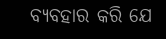ବ୍ୟବହାର କରି ଯେ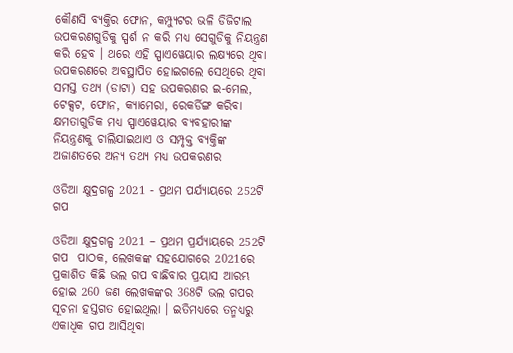କୌଣସି ବ୍ୟକ୍ତିର ଫୋନ, କମ୍ପ୍ୟୁଟର ଭଳି ଡିଜିଟାଲ ଉପକରଣଗୁଡିକୁ ସ୍ପର୍ଶ ନ କରି ମଧ୍ୟ ସେଗୁଡିକୁ ନିୟନ୍ତ୍ରଣ କରି ହେବ । ଥରେ ଏହି ସ୍ପାଏୱେୟାର ଲକ୍ଷ୍ୟରେ ଥିବା ଉପକରଣରେ ଅବସ୍ଥାପିତ ହୋଇଗଲେ ସେଥିରେ ଥିବା ସମସ୍ତ ତଥ୍ୟ (ଡାଟା) ସହ ଉପକରଣର ଇ-ମେଲ, ଟେକ୍ସଟ, ଫୋନ, କ୍ୟାମେରା, ରେକର୍ଡିଙ୍ଗ କରିବା କ୍ଷମତାଗୁଡିକ ମଧ୍ୟ ସ୍ପାଏୱେୟାର ବ୍ୟବହାରୀଙ୍କ ନିୟନ୍ତ୍ରଣକୁ ଚାଲିଯାଇଥାଏ ଓ ସମ୍ପୃକ୍ତ ବ୍ୟକ୍ତିଙ୍କ ଅଜାଣତରେ ଅନ୍ୟ ତଥ୍ୟ ମଧ୍ୟ ଉପକରଣର

ଓଡିଆ କ୍ଷୁଦ୍ରଗଳ୍ପ 2021 - ପ୍ରଥମ ପର୍ଯ୍ୟାୟରେ 252ଟି ଗପ

ଓଡିଆ କ୍ଷୁଦ୍ରଗଳ୍ପ 2021 – ପ୍ରଥମ ପ୍ରର୍ଯ୍ୟାୟରେ 252ଟି ଗପ  ପାଠକ, ଲେଖକଙ୍କ ସହଯୋଗରେ 2021ରେ ପ୍ରକାଶିତ କିଛି ଭଲ ଗପ ବାଛିବାର ପ୍ରୟାସ ଆରମ୍ଭ ହୋଇ 260 ଜଣ ଲେଖକଙ୍କର 368ଟି ଭଲ ଗପର ସୂଚନା ହସ୍ତଗତ ହୋଇଥିଲା । ଇତିମଧ୍ୟରେ ତନ୍ମଧ୍ୟରୁ ଏକାଧିକ ଗପ ଆସିଥିବା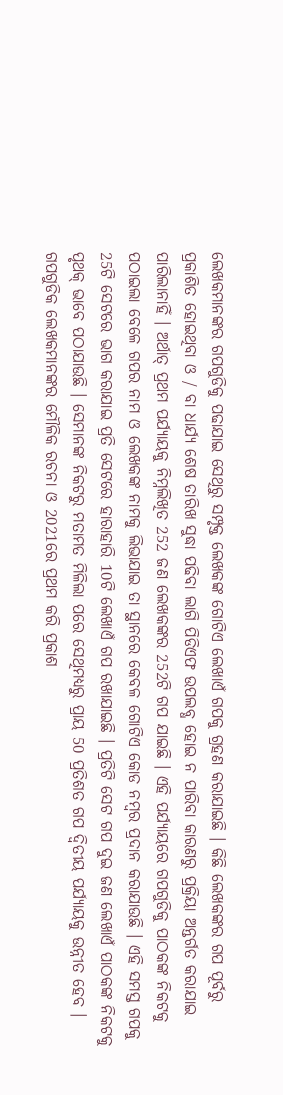ଲେଖକମାନଙ୍କର ଗପଗୁଡିକୁ ପଢାଯାଇ ସେଥିରୁ ସମ୍ପୃକ୍ତ ଲେଖକଙ୍କ ଗୋଟିଏ ଲେଖାଏଁ ଗପକୁ ଗ୍ରହଣ କରାଯାଇଛି । କିଛି ଲେଖକଙ୍କର ଗପ ପୂର୍ବରୁ ପ୍ରକାଶିତ ହୋଇଥିବା ଓ / ବା ଧାର୍ଯ୍ୟ ଶେଷ ତାରିଖ ସୁଦ୍ଧା ପଢିବା ଲାଗି ପିଡିଏଫ ଉପଲବ୍ଧ ହୋଇ ନ ପାରିବା କାରଣରୁ ପ୍ରକ୍ରିୟା ଅନ୍ତର୍ଗତ କରାଯାଇ ପାରିଲାନାହିଁ । ଅର୍ଥାତ୍ ପ୍ରଥମ ପର୍ଯ୍ୟାୟକୁ ନିମ୍ନଲିଖିତ 252 ଜଣ ଲେଖକଙ୍କର 252ଟି ଗପ ଯାଇଛି । ଏହି ପର୍ଯ୍ୟାୟରେ ଗପଗୁଡିକୁ ପାଠକଙ୍କ ନିକଟକୁ ପଠାଇଲା ବେଳେ ଗପର ନାମ ଓ ଲେଖକଙ୍କ ନାମକୁ ଲିଭାଯାଇ ତା ସ୍ଥାନରେ କେବଳ ଗୋଟିଏ କୋଡ ନମ୍ୱର ପ୍ରଦାନ କରାଯାଉଛି । ଏହି ସମସ୍ତ ଗପକୁ 25ଟି ସେଟରେ ଭାଗ କରାଯାଇ ପ୍ରତି ସେଟରେ ହାରାହାରି 10ଟି ଲେଖାଏଁ ଗପ ରଖାଯାଇଛି । ପ୍ରତିଟି ସେଟ ଗପ ଦୁଇ ଜଣ ଲେଖାଏଁ ପାଠକଙ୍କ ନିକଟକୁ ପୃଥକ୍ ଭାବେ ପଠାଯାଉଛି । ସେମାନଙ୍କ ନିକଟରୁ ମତାମତ ମିଳିଲା ପରେ ସେଥିମଧ୍ୟରୁ ପ୍ରାୟ 50 ପ୍ରତିଶତ ଗପ ଦ୍ୱିତୀୟ ପର୍ଯ୍ୟାୟକୁ ଉନ୍ନୀତ ହେବ । ଗପଗୁଡିକ ଲେଖକମାନଙ୍କର ମୌଳିକ ରଚନା ଓ 2021ରେ ପ୍ରଥମ କରି ପ୍ରକାଶ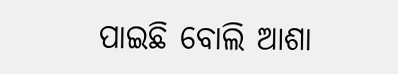ପାଇଛି ବୋଲି ଆଶା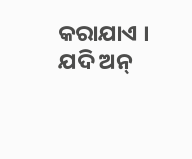କରାଯାଏ । ଯଦି ଅନ୍